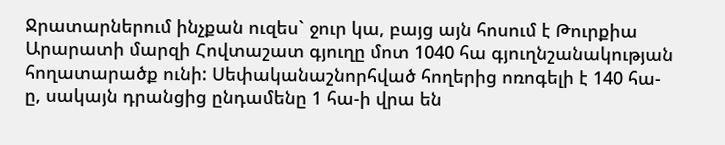Ջրատարներում ինչքան ուզես` ջուր կա, բայց այն հոսում է Թուրքիա
Արարատի մարզի Հովտաշատ գյուղը մոտ 1040 հա գյուղնշանակության հողատարածք ունի: Սեփականաշնորհված հողերից ոռոգելի է 140 հա-ը, սակայն դրանցից ընդամենը 1 հա-ի վրա են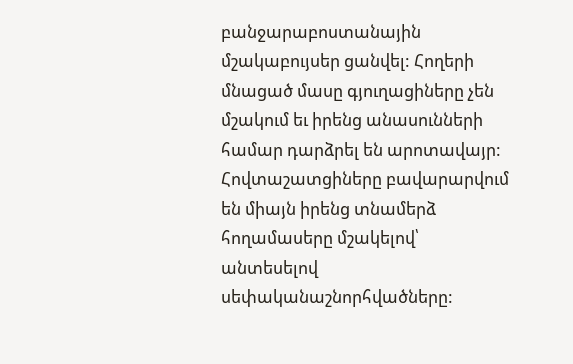բանջարաբոստանային մշակաբույսեր ցանվել: Հողերի մնացած մասը գյուղացիները չեն մշակում եւ իրենց անասունների համար դարձրել են արոտավայր: Հովտաշատցիները բավարարվում են միայն իրենց տնամերձ հողամասերը մշակելով՝ անտեսելով սեփականաշնորհվածները: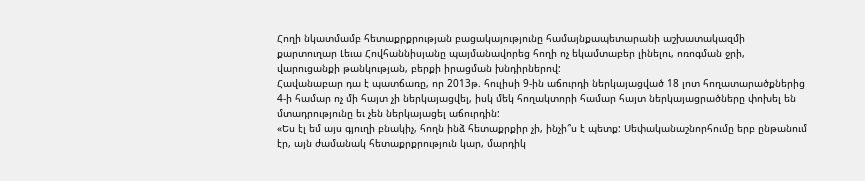Հողի նկատմամբ հետաքրքրության բացակայությունը համայնքապետարանի աշխատակազմի քարտուղար Լեւա Հովհաննիսյանը պայմանավորեց հողի ոչ եկամտաբեր լինելու, ոռոգման ջրի, վարուցանքի թանկության, բերքի իրացման խնդիրներով:
Հավանաբար դա է պատճառը, որ 2013թ. հուլիսի 9-ին աճուրդի ներկայացված 18 լոտ հողատարածքներից 4-ի համար ոչ մի հայտ չի ներկայացվել, իսկ մեկ հողակտորի համար հայտ ներկայացրածները փոխել են մտադրությունը եւ չեն ներկայացել աճուրդին:
«Ես էլ եմ այս գյուղի բնակիչ, հողն ինձ հետաքրքիր չի, ինչի՞ս է պետք: Սեփականաշնորհումը երբ ընթանում էր, այն ժամանակ հետաքրքրություն կար, մարդիկ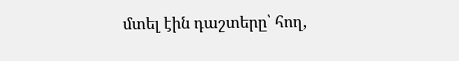մտել էին դաշտերը՝ հող,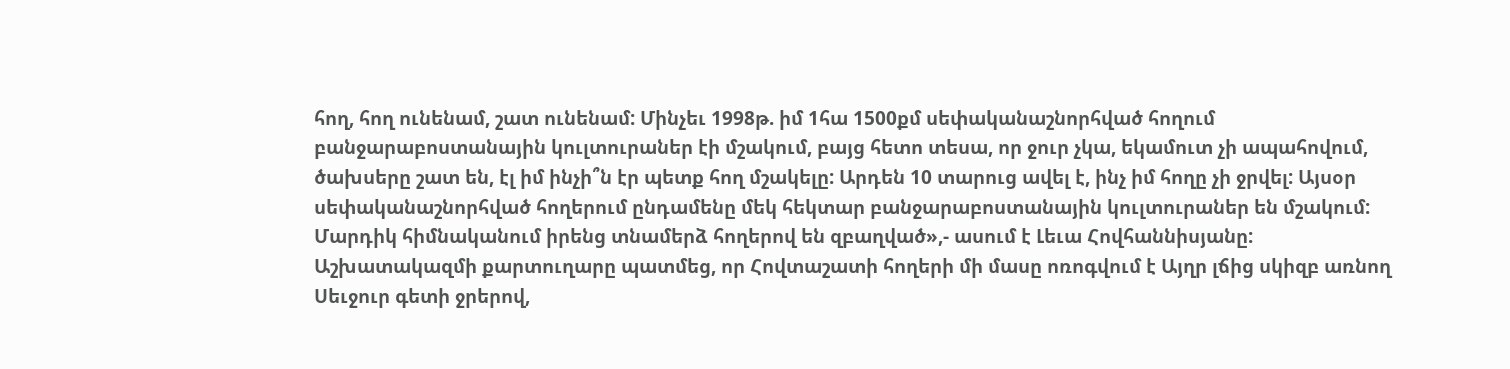հող, հող ունենամ, շատ ունենամ: Մինչեւ 1998թ. իմ 1հա 1500քմ սեփականաշնորհված հողում բանջարաբոստանային կուլտուրաներ էի մշակում, բայց հետո տեսա, որ ջուր չկա, եկամուտ չի ապահովում, ծախսերը շատ են, էլ իմ ինչի՞ն էր պետք հող մշակելը: Արդեն 10 տարուց ավել է, ինչ իմ հողը չի ջրվել: Այսօր սեփականաշնորհված հողերում ընդամենը մեկ հեկտար բանջարաբոստանային կուլտուրաներ են մշակում: Մարդիկ հիմնականում իրենց տնամերձ հողերով են զբաղված»,- ասում է Լեւա Հովհաննիսյանը:
Աշխատակազմի քարտուղարը պատմեց, որ Հովտաշատի հողերի մի մասը ոռոգվում է Այղր լճից սկիզբ առնող Սեւջուր գետի ջրերով,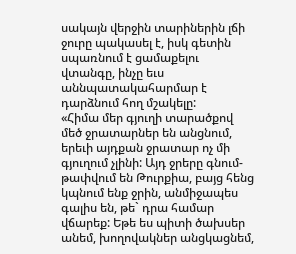սակայն վերջին տարիներին լճի ջուրը պակասել է, իսկ գետին սպառնում է ցամաքելու վտանգը, ինչը եւս աննպատակահարմար է դարձնում հող մշակելը:
«Հիմա մեր գյուղի տարածքով մեծ ջրատարներ են անցնում, երեւի այդքան ջրատար ոչ մի գյուղում չլինի: Այդ ջրերը գնում-թափվում են Թուրքիա, բայց հենց կպնում ենք ջրին, անմիջապես գալիս են, թե` դրա համար վճարեք: Եթե ես պիտի ծախսեր անեմ, խողովակներ անցկացնեմ,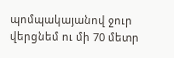պոմպակայանով ջուր վերցնեմ ու մի 70 մետր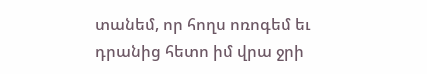տանեմ, որ հողս ոռոգեմ եւ դրանից հետո իմ վրա ջրի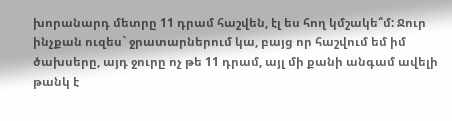խորանարդ մետրը 11 դրամ հաշվեն, էլ ես հող կմշակե՞մ: Ջուր ինչքան ուզես` ջրատարներում կա, բայց որ հաշվում եմ իմ ծախսերը, այդ ջուրը ոչ թե 11 դրամ, այլ մի քանի անգամ ավելի թանկ է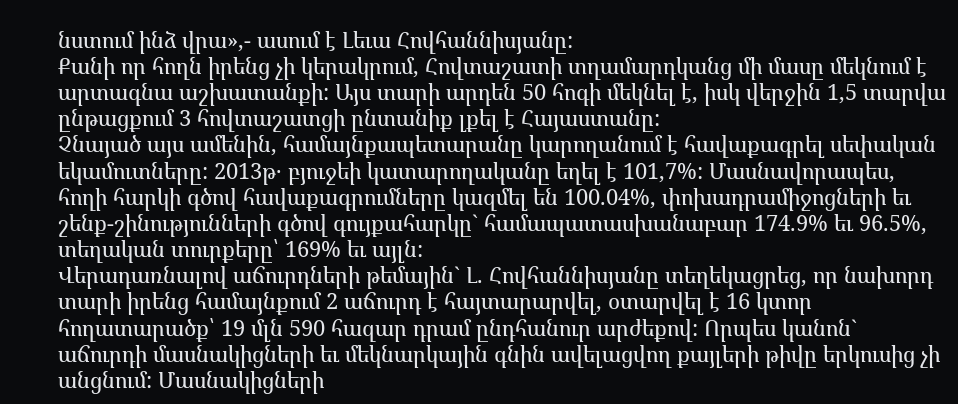նստում ինձ վրա»,- ասում է Լեւա Հովհաննիսյանը:
Քանի որ հողն իրենց չի կերակրում, Հովտաշատի տղամարդկանց մի մասը մեկնում է արտագնա աշխատանքի: Այս տարի արդեն 50 հոգի մեկնել է, իսկ վերջին 1,5 տարվա ընթացքում 3 հովտաշատցի ընտանիք լքել է Հայաստանը:
Չնայած այս ամենին, համայնքապետարանը կարողանում է հավաքագրել սեփական եկամուտները: 2013թ· բյուջեի կատարողականը եղել է 101,7%: Մասնավորապես, հողի հարկի գծով հավաքագրումները կազմել են 100.04%, փոխադրամիջոցների եւ շենք-շինությունների գծով գույքահարկը` համապատասխանաբար 174.9% եւ 96.5%, տեղական տուրքերը՝ 169% եւ այլն:
Վերադառնալով աճուրդների թեմային` Լ. Հովհաննիսյանը տեղեկացրեց, որ նախորդ տարի իրենց համայնքում 2 աճուրդ է հայտարարվել, օտարվել է 16 կտոր հողատարածք՝ 19 մլն 590 հազար դրամ ընդհանուր արժեքով: Որպես կանոն` աճուրդի մասնակիցների եւ մեկնարկային գնին ավելացվող քայլերի թիվը երկուսից չի անցնում: Մասնակիցների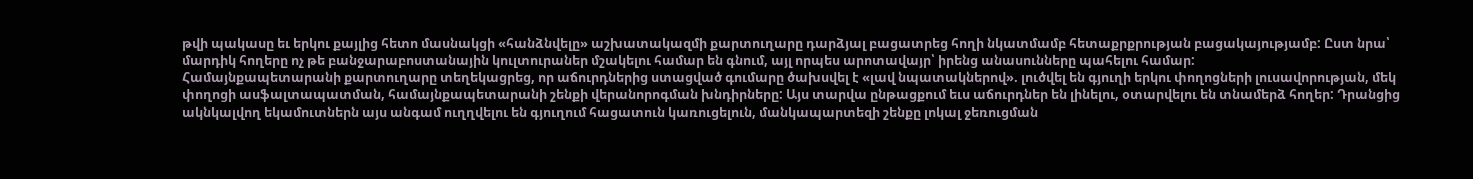թվի պակասը եւ երկու քայլից հետո մասնակցի «հանձնվելը» աշխատակազմի քարտուղարը դարձյալ բացատրեց հողի նկատմամբ հետաքրքրության բացակայությամբ: Ըստ նրա՝ մարդիկ հողերը ոչ թե բանջարաբոստանային կուլտուրաներ մշակելու համար են գնում, այլ որպես արոտավայր՝ իրենց անասունները պահելու համար:
Համայնքապետարանի քարտուղարը տեղեկացրեց, որ աճուրդներից ստացված գումարը ծախսվել է «լավ նպատակներով». լուծվել են գյուղի երկու փողոցների լուսավորության, մեկ փողոցի ասֆալտապատման, համայնքապետարանի շենքի վերանորոգման խնդիրները: Այս տարվա ընթացքում եւս աճուրդներ են լինելու, օտարվելու են տնամերձ հողեր: Դրանցից ակնկալվող եկամուտներն այս անգամ ուղղվելու են գյուղում հացատուն կառուցելուն, մանկապարտեզի շենքը լոկալ ջեռուցման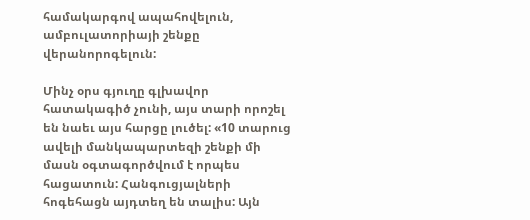համակարգով ապահովելուն, ամբուլատորիայի շենքը վերանորոգելուն:

Մինչ օրս գյուղը գլխավոր հատակագիծ չունի, այս տարի որոշել են նաեւ այս հարցը լուծել: «10 տարուց ավելի մանկապարտեզի շենքի մի մասն օգտագործվում է որպես հացատուն: Հանգուցյալների հոգեհացն այդտեղ են տալիս: Այն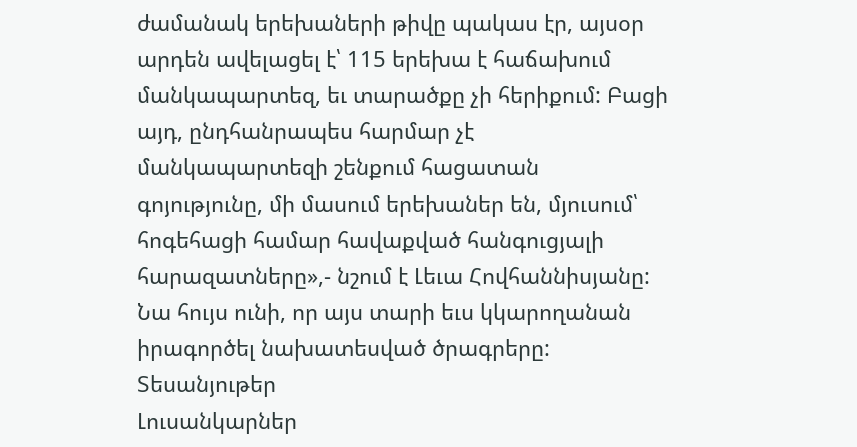ժամանակ երեխաների թիվը պակաս էր, այսօր արդեն ավելացել է՝ 115 երեխա է հաճախում մանկապարտեզ, եւ տարածքը չի հերիքում: Բացի այդ, ընդհանրապես հարմար չէ մանկապարտեզի շենքում հացատան գոյությունը, մի մասում երեխաներ են, մյուսում՝ հոգեհացի համար հավաքված հանգուցյալի հարազատները»,- նշում է Լեւա Հովհաննիսյանը: Նա հույս ունի, որ այս տարի եւս կկարողանան իրագործել նախատեսված ծրագրերը:
Տեսանյութեր
Լուսանկարներ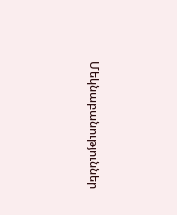Մեկնաբանություններ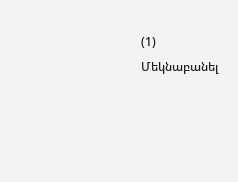(1)
Մեկնաբանել